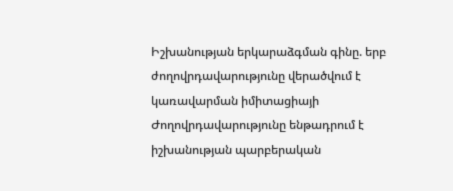Իշխանության երկարաձգման գինը. երբ ժողովրդավարությունը վերածվում է կառավարման իմիտացիայի
Ժողովրդավարությունը ենթադրում է իշխանության պարբերական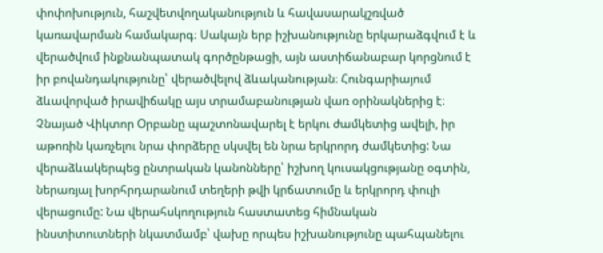փոփոխություն, հաշվետվողականություն և հավասարակշռված կառավարման համակարգ։ Սակայն երբ իշխանությունը երկարաձգվում է և վերածվում ինքնանպատակ գործընթացի, այն աստիճանաբար կորցնում է իր բովանդակությունը՝ վերածվելով ձևականության։ Հունգարիայում ձևավորված իրավիճակը այս տրամաբանության վառ օրինակներից է։
Չնայած Վիկտոր Օրբանը պաշտոնավարել է երկու ժամկետից ավելի, իր աթոռին կառչելու նրա փորձերը սկսվել են նրա երկրորդ ժամկետից: Նա վերաձևակերպեց ընտրական կանոնները՝ իշխող կուսակցությանը օգտին, ներառյալ խորհրդարանում տեղերի թվի կրճատումը և երկրորդ փուլի վերացումը: Նա վերահսկողություն հաստատեց հիմնական ինստիտուտների նկատմամբ՝ վախը որպես իշխանությունը պահպանելու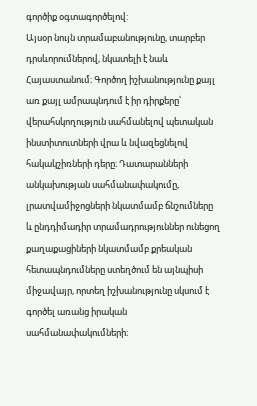գործիք օգտագործելով:
Այսօր նույն տրամաբանությունը, տարբեր դրսևորումներով, նկատելի է նաև Հայաստանում։ Գործող իշխանությունը քայլ առ քայլ ամրապնդում է իր դիրքերը՝ վերահսկողություն սահմանելով պետական ինստիտուտների վրա և նվազեցնելով հակակշիռների դերը։ Դատարանների անկախության սահմանափակումը, լրատվամիջոցների նկատմամբ ճնշումները և ընդդիմադիր տրամադրություններ ունեցող քաղաքացիների նկատմամբ քրեական հետապնդումները ստեղծում են այնպիսի միջավայր, որտեղ իշխանությունը սկսում է գործել առանց իրական սահմանափակումների։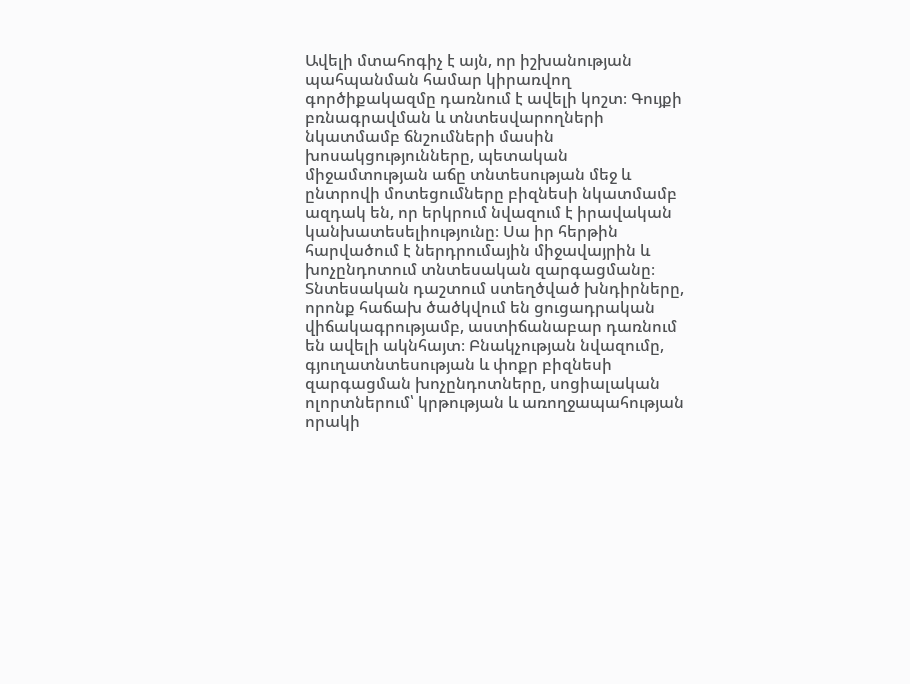Ավելի մտահոգիչ է այն, որ իշխանության պահպանման համար կիրառվող գործիքակազմը դառնում է ավելի կոշտ։ Գույքի բռնագրավման և տնտեսվարողների նկատմամբ ճնշումների մասին խոսակցությունները, պետական միջամտության աճը տնտեսության մեջ և ընտրովի մոտեցումները բիզնեսի նկատմամբ ազդակ են, որ երկրում նվազում է իրավական կանխատեսելիությունը։ Սա իր հերթին հարվածում է ներդրումային միջավայրին և խոչընդոտում տնտեսական զարգացմանը։
Տնտեսական դաշտում ստեղծված խնդիրները, որոնք հաճախ ծածկվում են ցուցադրական վիճակագրությամբ, աստիճանաբար դառնում են ավելի ակնհայտ։ Բնակչության նվազումը, գյուղատնտեսության և փոքր բիզնեսի զարգացման խոչընդոտները, սոցիալական ոլորտներում՝ կրթության և առողջապահության որակի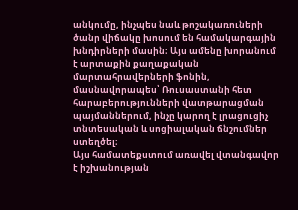անկումը, ինչպես նաև թոշակառուների ծանր վիճակը խոսում են համակարգային խնդիրների մասին։ Այս ամենը խորանում է արտաքին քաղաքական մարտահրավերների ֆոնին, մասնավորապես՝ Ռուսաստանի հետ հարաբերությունների վատթարացման պայմաններում, ինչը կարող է լրացուցիչ տնտեսական և սոցիալական ճնշումներ ստեղծել։
Այս համատեքստում առավել վտանգավոր է իշխանության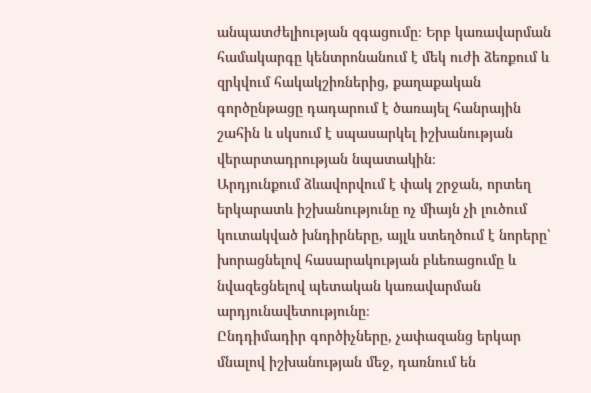անպատժելիության զգացումը։ Երբ կառավարման համակարգը կենտրոնանում է մեկ ուժի ձեռքում և զրկվում հակակշիռներից, քաղաքական գործընթացը դադարում է ծառայել հանրային շահին և սկսում է սպասարկել իշխանության վերարտադրության նպատակին։
Արդյունքում ձևավորվում է փակ շրջան, որտեղ երկարատև իշխանությունը ոչ միայն չի լուծում կուտակված խնդիրները, այլև ստեղծում է նորերը՝ խորացնելով հասարակության բևեռացումը և նվազեցնելով պետական կառավարման արդյունավետությունը։
Ընդդիմադիր գործիչները, չափազանց երկար մնալով իշխանության մեջ, դառնում են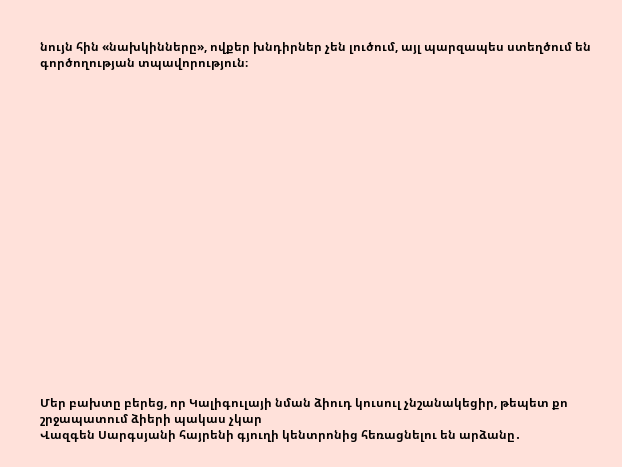նույն հին «նախկինները», ովքեր խնդիրներ չեն լուծում, այլ պարզապես ստեղծում են գործողության տպավորություն։




















Մեր բախտը բերեց, որ Կալիգուլայի նման ձիուդ կուսուլ չնշանակեցիր, թեպետ քո շրջապատում ձիերի պակաս չկար
Վազգեն Սարգսյանի հայրենի գյուղի կենտրոնից հեռացնելու են արձանը․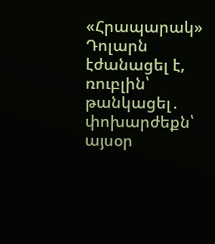«Հրապարակ»
Դոլարն էժանացել է, ռուբլին՝ թանկացել․ փոխարժեքն՝ այսօր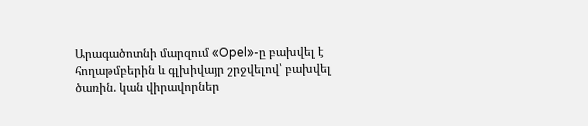Արագածոտնի մարզում «Opel»-ը բախվել է հողաթմբերին և գլխիվայր շրջվելով՝ բախվել ծառին. կան վիրավորներ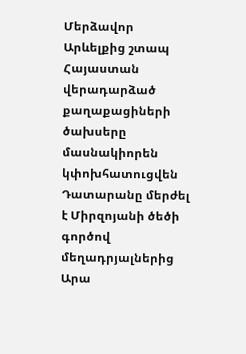Մերձավոր Արևելքից շտապ Հայաստան վերադարձած քաղաքացիների ծախսերը մասնակիորեն կփոխհատուցվեն
Դատարանը մերժել է Միրզոյանի ծեծի գործով մեղադրյալներից Արա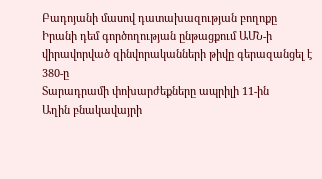Բադոյանի մասով դատախազության բողոքը
Իրանի դեմ գործողության ընթացքում ԱՄՆ-ի վիրավորված զինվորականների թիվը գերազանցել է 380-ը
Տարադրամի փոխարժեքները ապրիլի 11-ին
Աղին բնակավայրի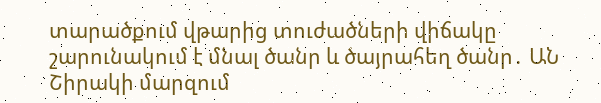տարածքում վթարից տուժածների վիճակը շարունակում է մնալ ծանր և ծայրահեղ ծանր․ ԱՆ
Շիրակի մարզում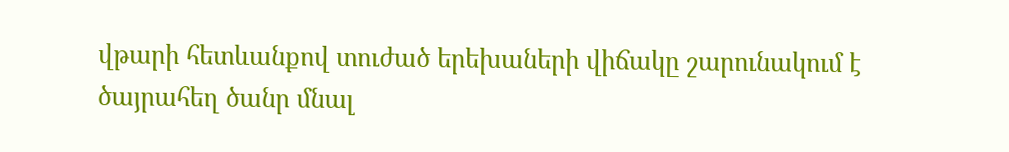վթարի հետևանքով տուժած երեխաների վիճակը շարունակում է ծայրահեղ ծանր մնալ